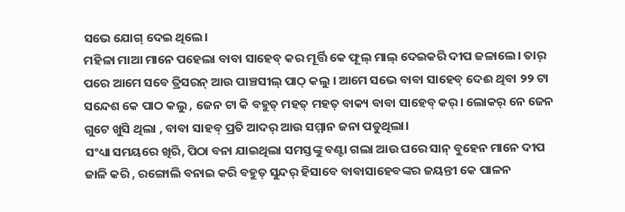ସଭେ ଯୋଗ୍ ଦେଇ ଥିଲେ।
ମହିଳା ମାଆ ମାନେ ପହେଲା ବାବା ସାହେବ୍ କର ମୂର୍ତ୍ତି କେ ଫୂଲ୍ ମାଲ୍ ଦେଇକରି ଦୀପ ଜଳାଲେ। ତାର୍ ପରେ ଆମେ ସବେ ତ୍ରିସରନ୍ ଆଉ ପାଞ୍ଚସୀଲ୍ ପାଠ୍ କଲୁ । ଆମେ ସଭେ ବାବା ସାହେବ୍ ଦେଈ ଥିବା ୨୨ ଟା ସନ୍ଦେଶ କେ ପାଠ କଲୁ , ଜେନ ଟା କି ବହୁତ୍ ମହତ୍ ମହତ୍ ବାକ୍ୟ ବାବା ସାହେବ୍ କର୍। ଲୋକର୍ ନେ ଜେନ ଗୁଟେ ଖୁସି ଥିଲା , ବାବା ସାହବ୍ ପ୍ରତି ଆଦର୍ ଆଉ ସମ୍ମାନ ଜନା ପଡୁଥିଲା।
ସଂଧ୍ୟା ସମୟରେ ଖିରି, ପିଠା ବନା ଯାଇଥିଲା ସମସ୍ତଙ୍କୁ ବଣ୍ଟା ଗଲା ଆଉ ଘରେ ସାନ୍ ବୁହେନ ମାନେ ଦୀପ ଜାଳି କରି , ରଙ୍ଗୋଲି ବନାଇ କରି ବହୁତ୍ ସୁନ୍ଦର୍ ହିସାବେ ବାବାସାହେବଙ୍କର ଜୟନ୍ତୀ କେ ପାଳନ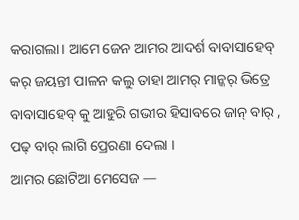କରାଗଲା। ଆମେ ଜେନ ଆମର ଆଦର୍ଶ ବାବାସାହେବ୍ କର୍ ଜୟନ୍ତୀ ପାଳନ କଲୁ ତାହା ଆମର୍ ମାନ୍କର୍ ଭିତ୍ରେ ବାବାସାହେବ୍ କୁ ଆହୁରି ଗଭୀର ହିସାବରେ ଜାନ୍ ବାର୍ , ପଢ୍ ବାର୍ ଲାଗି ପ୍ରେରଣା ଦେଲା ।
ଆମର ଛୋଟିଆ ମେସେଜ —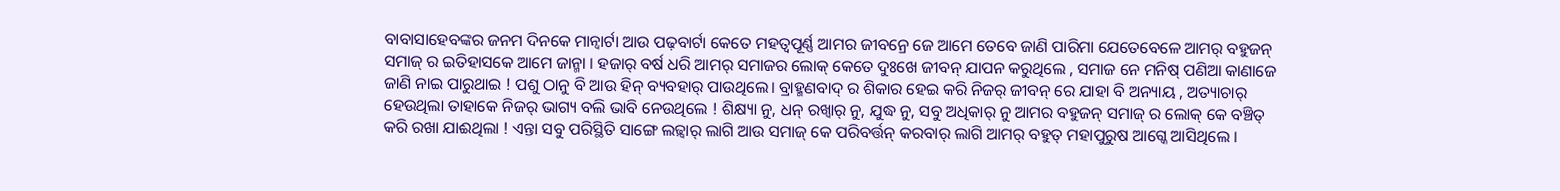ବାବାସାହେବଙ୍କର ଜନମ ଦିନକେ ମାନ୍ବାର୍ଟା ଆଉ ପଢ଼ବାର୍ଟା କେତେ ମହତ୍ୱପୂର୍ଣ୍ଣ ଆମର ଜୀବନ୍ରେ ଜେ ଆମେ ତେବେ ଜାଣି ପାରିମା ଯେତେବେଳେ ଆମର୍ ବହୁଜନ୍ ସମାଜ୍ ର ଇତିହାସକେ ଆମେ ଜାନ୍ମା । ହଜାର୍ ବର୍ଷ ଧରି ଆମର୍ ସମାଜର ଲୋକ୍ କେତେ ଦୁଃଖେ ଜୀବନ୍ ଯାପନ କରୁଥିଲେ , ସମାଜ ନେ ମନିଷ୍ ପଣିଆ କାଣାଜେ ଜାଣି ନାଇ ପାରୁଥାଇ ! ପଶୁ ଠାନୁ ବି ଆଉ ହିନ୍ ବ୍ୟବହାର୍ ପାଉଥିଲେ। ବ୍ରାହ୍ମଣବାଦ୍ ର ଶିକାର ହେଇ କରି ନିଜର୍ ଜୀବନ୍ ରେ ଯାହା ବି ଅନ୍ୟାୟ , ଅତ୍ୟାଚାର୍ ହେଉଥିଲା ତାହାକେ ନିଜର୍ ଭାଗ୍ୟ ବଲି ଭାବି ନେଉଥିଲେ ! ଶିକ୍ଷ୍ୟା ନୁ, ଧନ୍ ରଖ୍ବାର୍ ନୁ, ଯୁଦ୍ଧ ନୁ, ସବୁ ଅଧିକାର୍ ନୁ ଆମର ବହୁଜନ୍ ସମାଜ୍ ର ଲୋକ୍ କେ ବଞ୍ଚିତ୍ କରି ରଖା ଯାଈଥିଲା ! ଏନ୍ତା ସବୁ ପରିସ୍ଥିତି ସାଙ୍ଗେ ଲଢ଼୍ବାର୍ ଲାଗି ଆଉ ସମାଜ୍ କେ ପରିବର୍ତ୍ତନ୍ କରବାର୍ ଲାଗି ଆମର୍ ବହୁତ୍ ମହାପୁରୁଷ ଆଗ୍କେ ଆସିଥିଲେ ।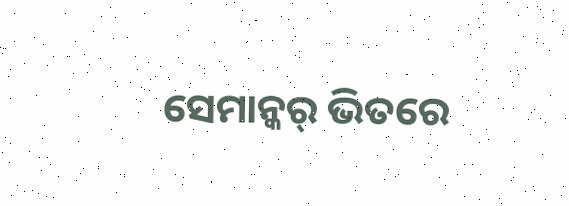ସେମାନ୍କର୍ ଭିତରେ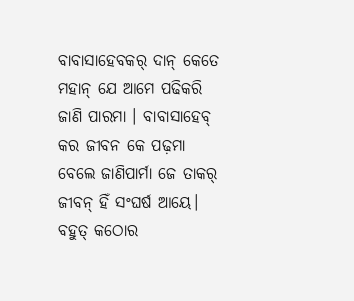ବାବାସାହେବକର୍ ଦାନ୍ କେତେ ମହାନ୍ ଯେ ଆମେ ପଢିକରି ଜାଣି ପାରମା । ବାବାସାହେବ୍ କର ଜୀବନ କେ ପଢ଼ମା ବେଲେ ଜାଣିପାର୍ମା ଜେ ତାକର୍ ଜୀବନ୍ ହିଁ ସଂଘର୍ଷ ଆୟେ। ବହୁତ୍ କଠୋର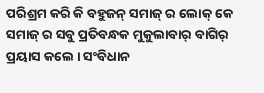ପରିଶ୍ରମ କରି କି ବହୁଜନ୍ ସମାଜ୍ ର ଲୋକ୍ କେ ସମାଜ୍ ର ସବୁ ପ୍ରତିବନ୍ଧକ ମୁକୁଲାବାର୍ ବାଗିର୍ ପ୍ରୟାସ କଲେ । ସଂବିଧାନ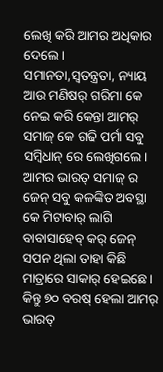ଲେଖି କରି ଆମର ଅଧିକାର ଦେଲେ ।
ସମାନତା,ସ୍ୱତନ୍ତ୍ରତା, ନ୍ୟାୟ ଆଉ ମଣିଷର୍ ଗରିମା କେ ନେଇ କରି କେନ୍ତା ଆମର୍ ସମାଜ୍ କେ ଗଢି ପର୍ମା ସବୁ ସମ୍ବିଧାନ୍ ରେ ଲେଖିଗଲେ। ଆମର ଭାରତ୍ ସମାଜ୍ ର ଜେନ୍ ସବୁ କଳଙ୍କିତ ଅବସ୍ଥା କେ ମିଟାବାର୍ ଲାଗି ବାବାସାହେବ୍ କର୍ ଜେନ୍ ସପନ ଥିଲା ତାହା କିଛି ମାତ୍ରାରେ ସାକାର୍ ହେଇଛେ ।
କିନ୍ତୁ ୭୦ ବରଷ୍ ହେଲା ଆମର୍ ଭାରତ୍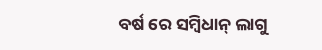ବର୍ଷ ରେ ସମ୍ବିଧାନ୍ ଲାଗୁ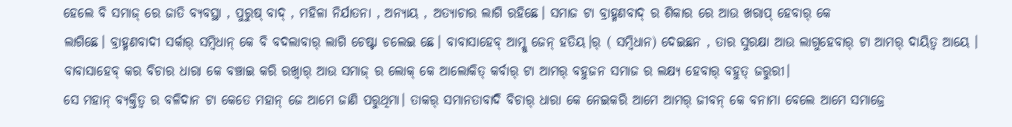ହେଲେ ବି ସମାଜ୍ ରେ ଜାତି ବ୍ୟବସ୍ଥା , ପୁରୁଷ୍ ବାଦ୍ , ମହିଳା ନିର୍ଯାତନା , ଅନ୍ୟାୟ , ଅତ୍ୟାଚାର ଲାଗି ରହିଛେ। ସମାଜ ଟା ବ୍ରାହ୍ମଣବାଦ୍ ର ଶିକାର ରେ ଆଉ ଖରାପ୍ ହେବାର୍ କେ
ଲାଗିଛେ। ବ୍ରାହ୍ମଣବାଦୀ ସର୍କାର୍ ସମ୍ବିଧାନ୍ କେ ବି ବଦଲାବାର୍ ଲାଗି ଚେଷ୍ଟା ଚଲେଇ ଛେ। ବାବାସାହେବ୍ ଆମ୍କୁ ଜେନ୍ ହତିୟ।ର୍ ( ସମ୍ବିଧାନ) ଦେଇଛନ , ତାର ସୁରକ୍ଷା ଆଉ ଲାଗୁହେବାର୍ ଟା ଆମର୍ ଦାୟିତ୍ଵ ଆୟେ ।
ବାବାସାହେବ୍ କର ବିଚାର ଧାରା କେ ବଞ୍ଚାଇ କରି ରଖ୍ବାର୍ ଆଉ ସମାଜ୍ ର ଲୋକ୍ କେ ଆଲୋକିତ୍ କର୍ବାର୍ ଟା ଆମର୍ ବହୁଜନ ସମାଜ ର ଲକ୍ଷ୍ୟ ହେବାର୍ ବହୁତ୍ ଜରୁରୀ।
ସେ ମହାନ୍ ବ୍ୟକ୍ତିତ୍ଵ ର ବଳିଦାନ ଟା କେତେ ମହାନ୍ ଜେ ଆମେ ଜାଣି ପରୁଥିମା। ତାକର୍ ସମାନତାବାଦି ବିଚାର୍ ଧାରା କେ ନେଇକରି ଆମେ ଆମର୍ ଜୀବନ୍ କେ ବନାମା ବେଲେ ଆମେ ସମାଜ୍ରେ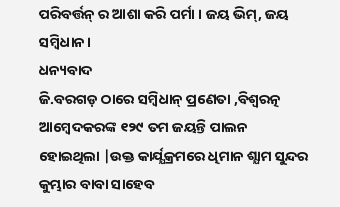ପରିବର୍ତ୍ତନ୍ ର ଆଶା କରି ପର୍ମା । ଜୟ ଭିମ୍, ଜୟ ସମ୍ବିଧାନ।
ଧନ୍ୟବାଦ
ଜି.ବରଗଡ଼ ଠାରେ ସମ୍ବିଧାନ୍ ପ୍ରଣେତା ,ବିଶ୍ବରତ୍ନ ଆମ୍ବେଦକରଙ୍କ ୧୨୯ ତମ ଜୟନ୍ତି ପାଲନ ହୋଇଥିଲା |ଉକ୍ତ କାର୍ଯ୍ଯକ୍ରମରେ ଧିମାନ ଶ୍ଯାମ ସୁନ୍ଦର କୁମ୍ଭାର ବାବା ସାହେବ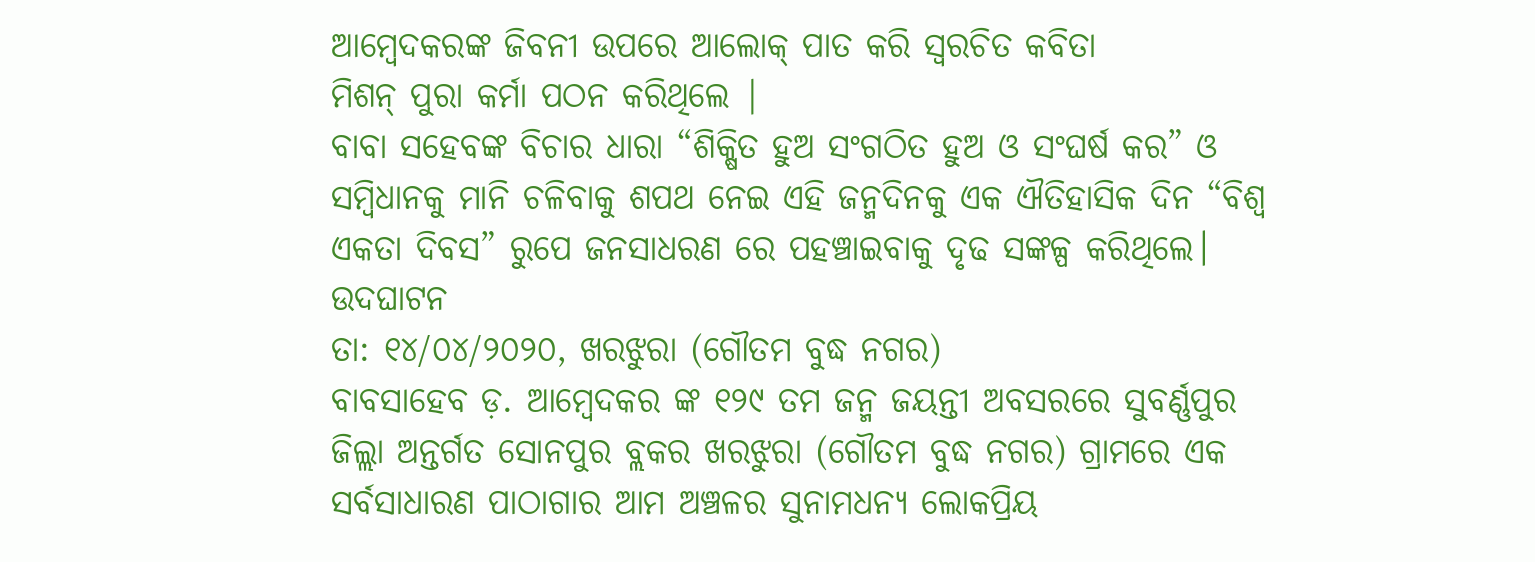ଆମ୍ବେଦକରଙ୍କ ଜିବନୀ ଉପରେ ଆଲୋକ୍ ପାତ କରି ସ୍ବରଚିତ କବିତା
ମିଶନ୍ ପୁରା କର୍ମା ପଠନ କରିଥିଲେ |
ବାବା ସହେବଙ୍କ ବିଚାର ଧାରା “ଶିକ୍ଷିତ ହୁଅ ସଂଗଠିତ ହୁଅ ଓ ସଂଘର୍ଷ କର” ଓ ସମ୍ବିଧାନକୁ ମାନି ଚଳିବାକୁ ଶପଥ ନେଇ ଏହି ଜନ୍ମଦିନକୁ ଏକ ଐତିହାସିକ ଦିନ “ବିଶ୍ଵ ଏକତା ଦିବସ” ରୁପେ ଜନସାଧରଣ ରେ ପହଞ୍ଚାଇବାକୁ ଦୃଢ ସଙ୍କଳ୍ପ କରିଥିଲେ।
ଉଦଘାଟନ
ତା: ୧୪/୦୪/୨୦୨୦, ଖରଝୁରା (ଗୌତମ ବୁଦ୍ଧ ନଗର)
ବାବସାହେବ ଡ଼. ଆମ୍ବେଦକର ଙ୍କ ୧୨୯ ତମ ଜନ୍ମ ଜୟନ୍ତୀ ଅବସରରେ ସୁବର୍ଣ୍ଣପୁର ଜିଲ୍ଲା ଅନ୍ତର୍ଗତ ସୋନପୁର ବ୍ଲକର ଖରଝୁରା (ଗୌତମ ବୁଦ୍ଧ ନଗର) ଗ୍ରାମରେ ଏକ ସର୍ବସାଧାରଣ ପାଠାଗାର ଆମ ଅଞ୍ଚଳର ସୁନାମଧନ୍ୟ ଲୋକପ୍ରିୟ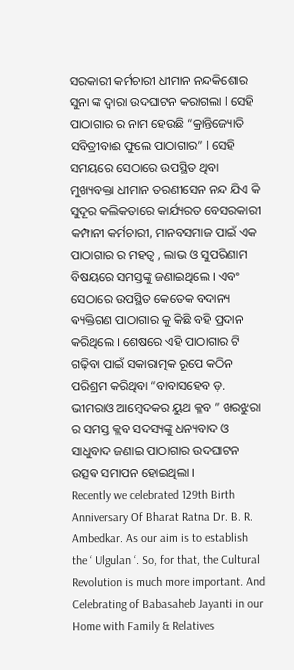ସରକାରୀ କର୍ମଚାରୀ ଧୀମାନ ନନ୍ଦକିଶୋର ସୁନା ଙ୍କ ଦ୍ଵାରା ଉଦଘାଟନ କରାଗଲା l ସେହି ପାଠାଗାର ର ନାମ ହେଉଛି “କ୍ରାନ୍ତିଜ୍ୟୋତି ସବିତ୍ରୀବାଈ ଫୁଲେ ପାଠାଗାର” l ସେହି ସମୟରେ ସେଠାରେ ଉପସ୍ଥିତ ଥିବା ମୁଖ୍ୟବକ୍ତା ଧୀମାନ ତରଣୀସେନ ନନ୍ଦ ଯିଏ କି ସୁଦୂର କଲିକତାରେ କାର୍ଯ୍ୟରତ ବେସରକାରୀ କମ୍ପାନୀ କର୍ମଚାରୀ, ମାନବସମାଜ ପାଇଁ ଏକ ପାଠାଗାର ର ମହତ୍ୱ , ଲାଭ ଓ ସୁପରିଣାମ ବିଷୟରେ ସମସ୍ତଙ୍କୁ ଜଣାଇଥିଲେ । ଏବଂ ସେଠାରେ ଉପସ୍ଥିତ କେତେକ ବଦାନ୍ୟ ଵ୍ୟକ୍ତିଗଣ ପାଠାଗାର କୁ କିଛି ବହି ପ୍ରଦାନ କରିଥିଲେ । ଶେଷରେ ଏହି ପାଠାଗାର ଟି ଗଢ଼ିବା ପାଇଁ ସକାରାତ୍ମକ ରୂପେ କଠିନ ପରିଶ୍ରମ କରିଥିବା “ବାବାସହେବ ଡ଼. ଭୀମରାଓ ଆମ୍ବେଦକର ୟୁଥ କ୍ଳବ ” ଖରଝୁରା ର ସମସ୍ତ କ୍ଲବ ସଦସ୍ୟଙ୍କୁ ଧନ୍ୟବାଦ ଓ ସାଧୁବାଦ ଜଣାଇ ପାଠାଗାର ଉଦଘାଟନ ଉତ୍ସଵ ସମାପନ ହୋଇଥିଲା ।
Recently we celebrated 129th Birth Anniversary Of Bharat Ratna Dr. B. R. Ambedkar. As our aim is to establish the ‘ Ulgulan ‘. So, for that, the Cultural Revolution is much more important. And Celebrating of Babasaheb Jayanti in our Home with Family & Relatives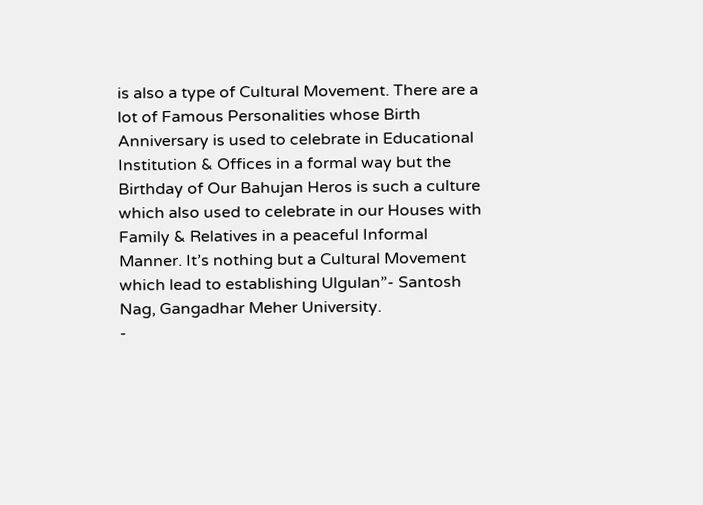is also a type of Cultural Movement. There are a lot of Famous Personalities whose Birth Anniversary is used to celebrate in Educational Institution & Offices in a formal way but the Birthday of Our Bahujan Heros is such a culture which also used to celebrate in our Houses with Family & Relatives in a peaceful Informal Manner. It’s nothing but a Cultural Movement which lead to establishing Ulgulan”- Santosh Nag, Gangadhar Meher University.
-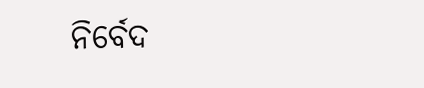ନିର୍ବେଦ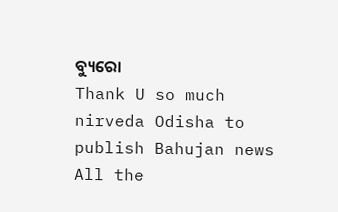ବ୍ୟୁରୋ
Thank U so much nirveda Odisha to publish Bahujan news
All the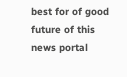best for of good future of this news portal